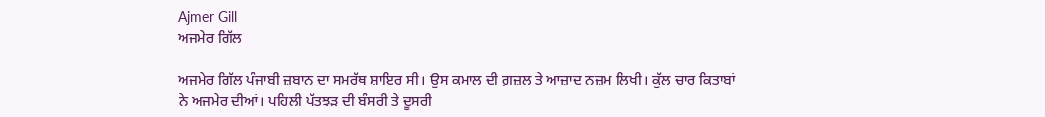Ajmer Gill
ਅਜਮੇਰ ਗਿੱਲ

ਅਜਮੇਰ ਗਿੱਲ ਪੰਜਾਬੀ ਜ਼ਬਾਨ ਦਾ ਸਮਰੱਥ ਸ਼ਾਇਰ ਸੀ। ਉਸ ਕਮਾਲ ਦੀ ਗ਼ਜ਼ਲ ਤੇ ਆਜ਼ਾਦ ਨਜ਼ਮ ਲਿਖੀ। ਕੁੱਲ ਚਾਰ ਕਿਤਾਬਾਂ ਨੇ ਅਜਮੇਰ ਦੀਆਂ। ਪਹਿਲੀ ਪੱਤਝੜ ਦੀ ਬੰਸਰੀ ਤੇ ਦੂਸਰੀ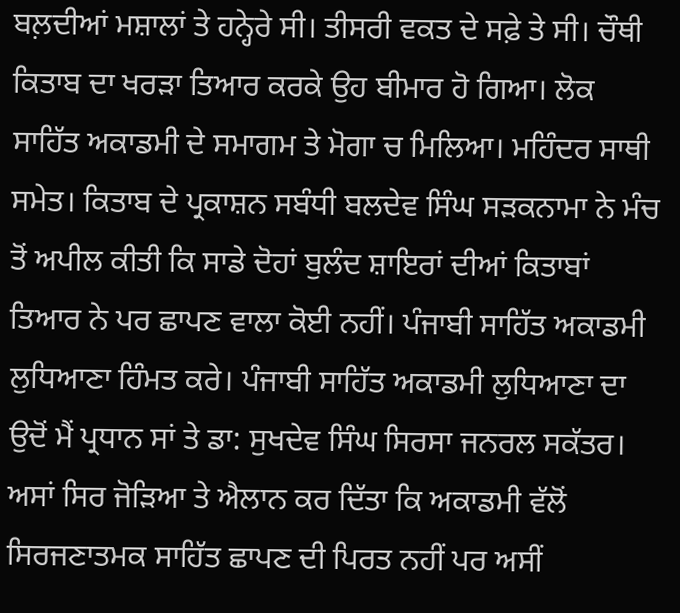ਬਲ਼ਦੀਆਂ ਮਸ਼ਾਲਾਂ ਤੇ ਹਨ੍ਹੇਰੇ ਸੀ। ਤੀਸਰੀ ਵਕਤ ਦੇ ਸਫ਼ੇ ਤੇ ਸੀ। ਚੌਥੀ ਕਿਤਾਬ ਦਾ ਖਰੜਾ ਤਿਆਰ ਕਰਕੇ ਉਹ ਬੀਮਾਰ ਹੋ ਗਿਆ। ਲੋਕ ਸਾਹਿੱਤ ਅਕਾਡਮੀ ਦੇ ਸਮਾਗਮ ਤੇ ਮੋਗਾ ਚ ਮਿਲਿਆ। ਮਹਿੰਦਰ ਸਾਥੀ ਸਮੇਤ। ਕਿਤਾਬ ਦੇ ਪ੍ਰਕਾਸ਼ਨ ਸਬੰਧੀ ਬਲਦੇਵ ਸਿੰਘ ਸੜਕਨਾਮਾ ਨੇ ਮੰਚ ਤੋਂ ਅਪੀਲ ਕੀਤੀ ਕਿ ਸਾਡੇ ਦੋਹਾਂ ਬੁਲੰਦ ਸ਼ਾਇਰਾਂ ਦੀਆਂ ਕਿਤਾਬਾਂ ਤਿਆਰ ਨੇ ਪਰ ਛਾਪਣ ਵਾਲਾ ਕੋਈ ਨਹੀਂ। ਪੰਜਾਬੀ ਸਾਹਿੱਤ ਅਕਾਡਮੀ ਲੁਧਿਆਣਾ ਹਿੰਮਤ ਕਰੇ। ਪੰਜਾਬੀ ਸਾਹਿੱਤ ਅਕਾਡਮੀ ਲੁਧਿਆਣਾ ਦਾ ਉਦੋਂ ਮੈਂ ਪ੍ਰਧਾਨ ਸਾਂ ਤੇ ਡਾ: ਸੁਖਦੇਵ ਸਿੰਘ ਸਿਰਸਾ ਜਨਰਲ ਸਕੱਤਰ। ਅਸਾਂ ਸਿਰ ਜੋੜਿਆ ਤੇ ਐਲਾਨ ਕਰ ਦਿੱਤਾ ਕਿ ਅਕਾਡਮੀ ਵੱਲੋਂ ਸਿਰਜਣਾਤਮਕ ਸਾਹਿੱਤ ਛਾਪਣ ਦੀ ਪਿਰਤ ਨਹੀਂ ਪਰ ਅਸੀਂ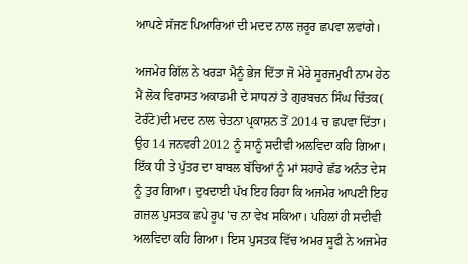ਆਪਣੇ ਸੱਜਣ ਪਿਆਰਿਆਂ ਦੀ ਮਦਦ ਨਾਲ ਜ਼ਰੂਰ ਛਪਵਾ ਲਵਾਂਗੇ।

ਅਜਮੇਰ ਗਿੱਲ ਨੇ ਖਰੜਾ ਮੈਨੂੰ ਭੇਜ ਦਿੱਤਾ ਜੋ ਮੇਰੇ ਸੂਰਜਮੁਖੀ ਨਾਮ ਹੇਠ ਮੈਂ ਲੋਕ ਵਿਰਾਸਤ ਅਕਾਡਮੀ ਦੇ ਸਾਧਨਾਂ ਤੇ ਗੁਰਬਚਨ ਸਿੰਘ ਚਿੰਤਕ( ਟੋਰੰਟੋ)ਦੀ ਮਦਦ ਨਾਲ ਚੇਤਨਾ ਪ੍ਰਕਾਸ਼ਨ ਤੋਂ 2014 ਚ ਛਪਵਾ ਦਿੱਤਾ। ਉਹ 14 ਜਨਵਰੀ 2012 ਨੂੰ ਸਾਨੂੰ ਸਦੀਵੀ ਅਲਵਿਦਾ ਕਹਿ ਗਿਆ। ਇੱਕ ਧੀ ਤੇ ਪੁੱਤਰ ਦਾ ਬਾਬਲ ਬੱਚਿਆਂ ਨੂੰ ਮਾਂ ਸਹਾਰੇ ਛੱਡ ਅਨੰਤ ਦੇਸ ਨੂੰ ਤੁਰ ਗਿਆ। ਦੁਖਦਾਈ ਪੱਖ ਇਹ ਰਿਹਾ ਕਿ ਅਜਮੇਰ ਆਪਣੀ ਇਹ ਗ਼ਜ਼ਲ ਪੁਸਤਕ ਛਪੇ ਰੂਪ 'ਚ ਨਾ ਵੇਖ ਸਕਿਆ। ਪਹਿਲਾਂ ਹੀ ਸਦੀਵੀ ਅਲਵਿਦਾ ਕਹਿ ਗਿਆ। ਇਸ ਪੁਸਤਕ ਵਿੱਚ ਅਮਰ ਸੂਫੀ ਨੇ ਅਜਮੇਰ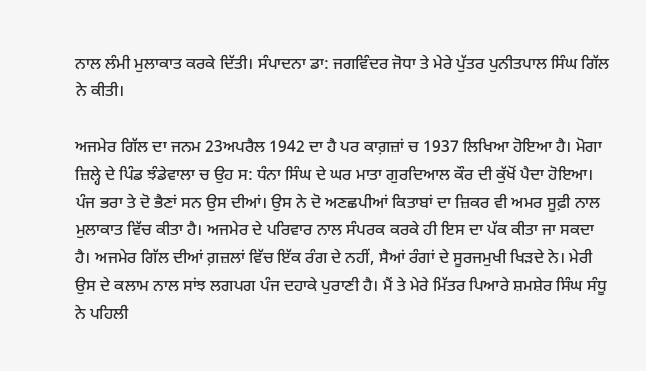ਨਾਲ ਲੰਮੀ ਮੁਲਾਕਾਤ ਕਰਕੇ ਦਿੱਤੀ। ਸੰਪਾਦਨਾ ਡਾ: ਜਗਵਿੰਦਰ ਜੋਧਾ ਤੇ ਮੇਰੇ ਪੁੱਤਰ ਪੁਨੀਤਪਾਲ ਸਿੰਘ ਗਿੱਲ ਨੇ ਕੀਤੀ।

ਅਜਮੇਰ ਗਿੱਲ ਦਾ ਜਨਮ 23ਅਪਰੈਲ 1942 ਦਾ ਹੈ ਪਰ ਕਾਗ਼ਜ਼ਾਂ ਚ 1937 ਲਿਖਿਆ ਹੋਇਆ ਹੈ। ਮੋਗਾ ਜ਼ਿਲ੍ਹੇ ਦੇ ਪਿੰਡ ਝੰਡੇਵਾਲਾ ਚ ਉਹ ਸ: ਧੰਨਾ ਸਿੰਘ ਦੇ ਘਰ ਮਾਤਾ ਗੁਰਦਿਆਲ ਕੌਰ ਦੀ ਕੁੱਖੋਂ ਪੈਦਾ ਹੋਇਆ। ਪੰਜ ਭਰਾ ਤੇ ਦੋ ਭੈਣਾਂ ਸਨ ਉਸ ਦੀਆਂ। ਉਸ ਨੇ ਦੋ ਅਣਛਪੀਆਂ ਕਿਤਾਬਾਂ ਦਾ ਜ਼ਿਕਰ ਵੀ ਅਮਰ ਸੂਫ਼ੀ ਨਾਲ ਮੁਲਾਕਾਤ ਵਿੱਚ ਕੀਤਾ ਹੈ। ਅਜਮੇਰ ਦੇ ਪਰਿਵਾਰ ਨਾਲ ਸੰਪਰਕ ਕਰਕੇ ਹੀ ਇਸ ਦਾ ਪੱਕ ਕੀਤਾ ਜਾ ਸਕਦਾ ਹੈ। ਅਜਮੇਰ ਗਿੱਲ ਦੀਆਂ ਗ਼ਜ਼ਲਾਂ ਵਿੱਚ ਇੱਕ ਰੰਗ ਦੇ ਨਹੀਂ, ਸੈਆਂ ਰੰਗਾਂ ਦੇ ਸੂਰਜਮੁਖੀ ਖਿੜਦੇ ਨੇ। ਮੇਰੀ ਉਸ ਦੇ ਕਲਾਮ ਨਾਲ ਸਾਂਝ ਲਗਪਗ ਪੰਜ ਦਹਾਕੇ ਪੁਰਾਣੀ ਹੈ। ਮੈਂ ਤੇ ਮੇਰੇ ਮਿੱਤਰ ਪਿਆਰੇ ਸ਼ਮਸ਼ੇਰ ਸਿੰਘ ਸੰਧੂ ਨੇ ਪਹਿਲੀ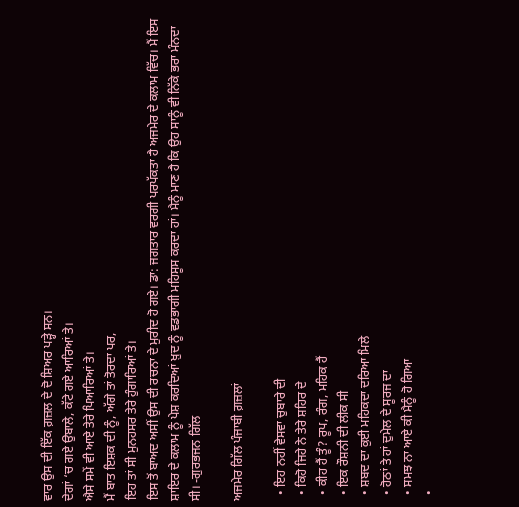ਵਾਰ ਉਸ ਦੀ ਇੱਕ ਗ਼ਜ਼ਲ ਦੇ ਦੋ ਸ਼ਿਅਰ ਪੜ੍ਹੇ ਸਨ।
ਦੇਗਾਂ ‘ਚ ਗਏ ਉਬਾਲੇ, ਕੱਟੇ ਗਏ ਆਰਿਆਂ ਤੇ।
ਐਸੇ ਸਮੇਂ ਵੀ ਆਏ ਤੇਰੇ ਪਿਆਰਿਆਂ ਤੇ।
ਮੈਂ ਬਾਤ ਇਸ਼ਕ ਦੀ ਨੂੰ, ਅੱਗੇ ਤਾਂ ਤੋਰਦਾ ਪਰ,
ਇਹ ਤਾਂ ਸੀ ਮੁਨਹਸਰ ਤੇਰੇ ਹੁੰਗਾਰਿਆਂ ਤੇ।
ਇਸ ਤੋਂ ਬਾਅਦ ਅਸੀਂ ਉਸ ਦੀ ਰਚਨਾ ਦੇ ਮੁਰੀਦ ਹੋ ਗਏ। ਡਾ: ਜਗਤਾਰ ਵਰਗੀ ਪਰਪੱਕਤਾ ਹੈ ਅਜਮੇਰ ਦੇ ਕਲਾਮ ਵਿੱਚ। ਮੈਂ ਇਸ ਸ਼ਾਇਰ ਦੇ ਕਲਾਮ ਨੂੰ ਪੇਸ਼ ਕਰਦਿਆਂ ਖ਼ੁਦ ਨੂੰ ਵਡਭਾਗੀ ਮਹਿਸੂਸ ਕਰਦਾ ਹਾਂ। ਮੈਨੂੰ ਮਾਣ ਹੈ ਕਿ ਉਹ ਸਾਨੂੰ ਵੀ ਨਿੱਕੇ ਭਰਾ ਮੰਨਦਾ ਸੀ। -ਗੁਰਭਜਨ ਗਿੱਲ

ਅਜਮੇਰ ਗਿੱਲ ਪੰਜਾਬੀ ਗ਼ਜ਼ਲਾਂ

  • ਇਹ ਨਹੀਂ ਵੇਸਵਾ ਚੁਬਾਰੇ ਦੀ
  • ਕਿਹੋ ਜਿਹੇ ਨੇ ਤੇਰੇ ਸ਼ਹਿਰ ਦੇ
  • ਕੀਹ ਹੈਂ ਤੂੰ? ਰੂਪ, ਰੰਗ, ਮਹਿਕ ਹੈਂ
  • ਇਕ ਰੌਸ਼ਨੀ ਦੀ ਲੀਕ ਸੀ
  • ਸ਼ਬਦ ਦਾ ਕੁਈ ਮਹਿਕਦਾ ਦਰਿਆ ਮਿਲੇ
  • ਹੋਠਾਂ ਤੇ ਹਾਂ ਦੁਮੇਲ ਦੇ ਸੂਰਜ ਦਾ
  • ਸਮਝ ਨਾ ਆਏ ਕੀ ਮੈਨੂੰ ਹੋ ਗਿਆ
  •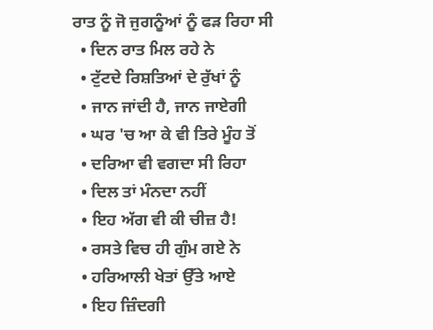ਰਾਤ ਨੂੰ ਜੋ ਜੁਗਨੂੰਆਂ ਨੂੰ ਫੜ ਰਿਹਾ ਸੀ
  • ਦਿਨ ਰਾਤ ਮਿਲ ਰਹੇ ਨੇ
  • ਟੁੱਟਦੇ ਰਿਸ਼ਤਿਆਂ ਦੇ ਰੁੱਖਾਂ ਨੂੰ
  • ਜਾਨ ਜਾਂਦੀ ਹੈ, ਜਾਨ ਜਾਏਗੀ
  • ਘਰ 'ਚ ਆ ਕੇ ਵੀ ਤਿਰੇ ਮੂੰਹ ਤੋਂ
  • ਦਰਿਆ ਵੀ ਵਗਦਾ ਸੀ ਰਿਹਾ
  • ਦਿਲ ਤਾਂ ਮੰਨਦਾ ਨਹੀਂ
  • ਇਹ ਅੱਗ ਵੀ ਕੀ ਚੀਜ਼ ਹੈ!
  • ਰਸਤੇ ਵਿਚ ਹੀ ਗੁੰਮ ਗਏ ਨੇ
  • ਹਰਿਆਲੀ ਖੇਤਾਂ ਉੱਤੇ ਆਏ
  • ਇਹ ਜ਼ਿੰਦਗੀ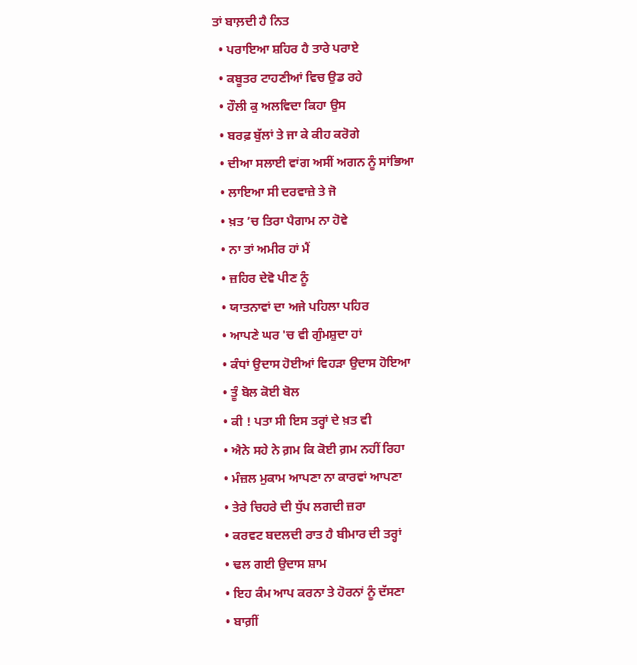ਤਾਂ ਬਾਲ਼ਦੀ ਹੈ ਨਿਤ
  • ਪਰਾਇਆ ਸ਼ਹਿਰ ਹੈ ਤਾਰੇ ਪਰਾਏ
  • ਕਬੂਤਰ ਟਾਹਣੀਆਂ ਵਿਚ ਉਡ ਰਹੇ
  • ਹੌਲੀ ਕੁ ਅਲਵਿਦਾ ਕਿਹਾ ਉਸ
  • ਬਰਫ਼ ਬੁੱਲਾਂ ਤੇ ਜਾ ਕੇ ਕੀਹ ਕਰੋਗੇ
  • ਦੀਆ ਸਲਾਈ ਵਾਂਗ ਅਸੀਂ ਅਗਨ ਨੂੰ ਸਾਂਭਿਆ
  • ਲਾਇਆ ਸੀ ਦਰਵਾਜ਼ੇ ਤੇ ਜੋ
  • ਖ਼ਤ ’ਚ ਤਿਰਾ ਪੈਗਾਮ ਨਾ ਹੋਵੇ
  • ਨਾ ਤਾਂ ਅਮੀਰ ਹਾਂ ਮੈਂ
  • ਜ਼ਹਿਰ ਦੇਵੋ ਪੀਣ ਨੂੰ
  • ਯਾਤਨਾਵਾਂ ਦਾ ਅਜੇ ਪਹਿਲਾ ਪਹਿਰ
  • ਆਪਣੇ ਘਰ 'ਚ ਵੀ ਗੁੰਮਸ਼ੁਦਾ ਹਾਂ
  • ਕੰਧਾਂ ਉਦਾਸ ਹੋਈਆਂ ਵਿਹੜਾ ਉਦਾਸ ਹੋਇਆ
  • ਤੂੰ ਬੋਲ ਕੋਈ ਬੋਲ
  • ਕੀ ! ਪਤਾ ਸੀ ਇਸ ਤਰ੍ਹਾਂ ਦੇ ਖ਼ਤ ਵੀ
  • ਐਨੇ ਸਹੇ ਨੇ ਗ਼ਮ ਕਿ ਕੋਈ ਗ਼ਮ ਨਹੀਂ ਰਿਹਾ
  • ਮੰਜ਼ਲ ਮੁਕਾਮ ਆਪਣਾ ਨਾ ਕਾਰਵਾਂ ਆਪਣਾ
  • ਤੇਰੇ ਚਿਹਰੇ ਦੀ ਧੁੱਪ ਲਗਦੀ ਜ਼ਰਾ
  • ਕਰਵਟ ਬਦਲਦੀ ਰਾਤ ਹੈ ਬੀਮਾਰ ਦੀ ਤਰ੍ਹਾਂ
  • ਢਲ ਗਈ ਉਦਾਸ ਸ਼ਾਮ
  • ਇਹ ਕੰਮ ਆਪ ਕਰਨਾ ਤੇ ਹੋਰਨਾਂ ਨੂੰ ਦੱਸਣਾ
  • ਬਾਗ਼ੀਂ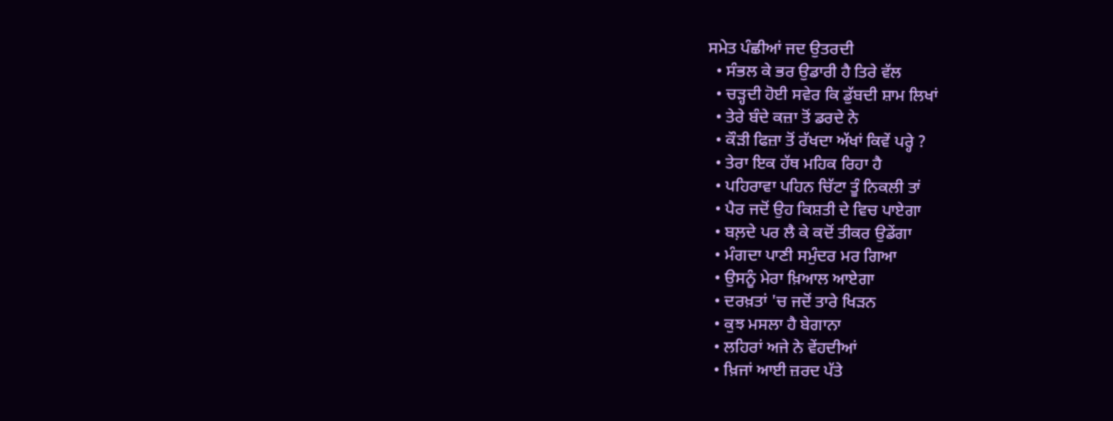ਸਮੇਤ ਪੰਛੀਆਂ ਜਦ ਉਤਰਦੀ
  • ਸੰਭਲ ਕੇ ਭਰ ਉਡਾਰੀ ਹੈ ਤਿਰੇ ਵੱਲ
  • ਚੜ੍ਹਦੀ ਹੋਈ ਸਵੇਰ ਕਿ ਡੁੱਬਦੀ ਸ਼ਾਮ ਲਿਖਾਂ
  • ਤੇਰੇ ਬੰਦੇ ਕਜ਼ਾ ਤੋਂ ਡਰਦੇ ਨੇ
  • ਕੌੜੀ ਫਿਜ਼ਾ ਤੋਂ ਰੱਖਦਾ ਅੱਖਾਂ ਕਿਵੇਂ ਪਰ੍ਹੇ ?
  • ਤੇਰਾ ਇਕ ਹੱਥ ਮਹਿਕ ਰਿਹਾ ਹੈ
  • ਪਹਿਰਾਵਾ ਪਹਿਨ ਚਿੱਟਾ ਤੂੰ ਨਿਕਲੀ ਤਾਂ
  • ਪੈਰ ਜਦੋਂ ਉਹ ਕਿਸ਼ਤੀ ਦੇ ਵਿਚ ਪਾਏਗਾ
  • ਬਲ਼ਦੇ ਪਰ ਲੈ ਕੇ ਕਦੋਂ ਤੀਕਰ ਉਡੇਂਗਾ
  • ਮੰਗਦਾ ਪਾਣੀ ਸਮੁੰਦਰ ਮਰ ਗਿਆ
  • ਉਸਨੂੰ ਮੇਰਾ ਖ਼ਿਆਲ ਆਏਗਾ
  • ਦਰਖ਼ਤਾਂ 'ਚ ਜਦੋਂ ਤਾਰੇ ਖਿੜਨ
  • ਕੁਝ ਮਸਲਾ ਹੈ ਬੇਗਾਨਾ
  • ਲਹਿਰਾਂ ਅਜੇ ਨੇ ਵੇਂਹਦੀਆਂ
  • ਖ਼ਿਜਾਂ ਆਈ ਜ਼ਰਦ ਪੱਤੇ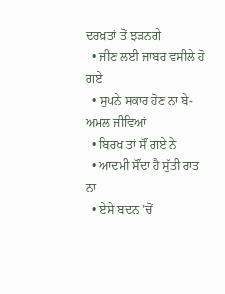ਦਰਖ਼ਤਾਂ ਤੋਂ ਝੜਨਗੇ
  • ਜੀਣ ਲਈ ਜਾਬਰ ਵਸੀਲੇ ਹੋ ਗਏ
  • ਸੁਪਨੇ ਸਕਾਰ ਹੋਣ ਨਾ ਬੇ-ਅਮਲ ਜੀਵਿਆਂ
  • ਬਿਰਖ ਤਾਂ ਸੌਂ ਗਏ ਨੇ
  • ਆਦਮੀ ਸੌਂਦਾ ਹੈ ਸੁੱਤੀ ਰਾਤ ਨਾ
  • ਏਸੇ ਬਦਨ ’ਚੋਂ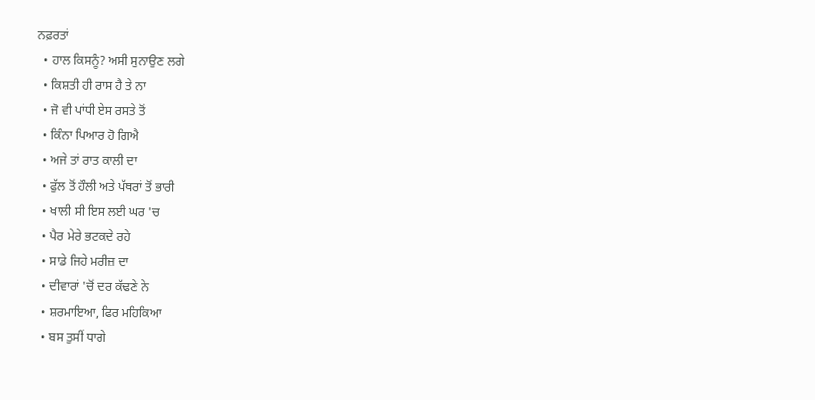ਨਫ਼ਰਤਾਂ
  • ਹਾਲ ਕਿਸਨੂੰ? ਅਸੀ ਸੁਨਾਉਣ ਲਗੇ
  • ਕਿਸ਼ਤੀ ਹੀ ਰਾਸ ਹੈ ਤੇ ਨਾ
  • ਜੋ ਵੀ ਪਾਂਧੀ ਏਸ ਰਸਤੇ ਤੋਂ
  • ਕਿੰਨਾ ਪਿਆਰ ਹੋ ਗਿਐ
  • ਅਜੇ ਤਾਂ ਰਾਤ ਕਾਲੀ ਦਾ
  • ਫੁੱਲ ਤੋਂ ਹੌਲੀ ਅਤੇ ਪੱਥਰਾਂ ਤੋਂ ਭਾਰੀ
  • ਖਾਲੀ ਸੀ ਇਸ ਲਈ ਘਰ 'ਚ
  • ਪੈਰ ਮੇਰੇ ਭਟਕਦੇ ਰਹੇ
  • ਸਾਡੇ ਜਿਹੇ ਮਰੀਜ਼ ਦਾ
  • ਦੀਵਾਰਾਂ 'ਚੋਂ ਦਰ ਕੱਢਣੇ ਨੇ
  • ਸ਼ਰਮਾਇਆ, ਫਿਰ ਮਹਿਕਿਆ
  • ਬਸ ਤੁਸੀਂ ਧਾਗੇ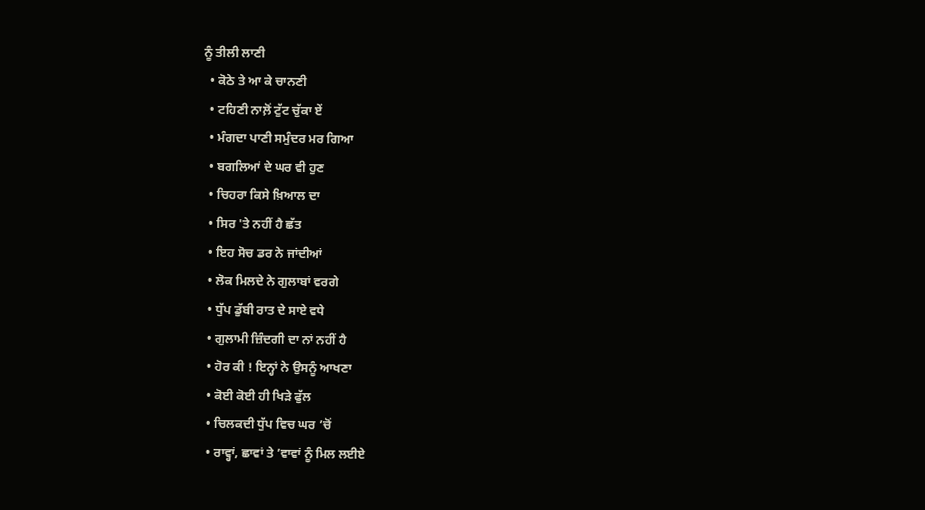ਨੂੰ ਤੀਲੀ ਲਾਣੀ
  • ਕੋਠੇ ਤੇ ਆ ਕੇ ਚਾਨਣੀ
  • ਟਹਿਣੀ ਨਾਲ਼ੋਂ ਟੁੱਟ ਚੁੱਕਾ ਏਂ
  • ਮੰਗਦਾ ਪਾਣੀ ਸਮੁੰਦਰ ਮਰ ਗਿਆ
  • ਬਗਲਿਆਂ ਦੇ ਘਰ ਵੀ ਹੁਣ
  • ਚਿਹਰਾ ਕਿਸੇ ਖ਼ਿਆਲ ਦਾ
  • ਸਿਰ 'ਤੇ ਨਹੀਂ ਹੈ ਛੱਤ
  • ਇਹ ਸੋਚ ਡਰ ਨੇ ਜਾਂਦੀਆਂ
  • ਲੋਕ ਮਿਲਦੇ ਨੇ ਗੁਲਾਬਾਂ ਵਰਗੇ
  • ਧੁੱਪ ਡੁੱਬੀ ਰਾਤ ਦੇ ਸਾਏ ਵਧੇ
  • ਗੁਲਾਮੀ ਜ਼ਿੰਦਗੀ ਦਾ ਨਾਂ ਨਹੀਂ ਹੈ
  • ਹੋਰ ਕੀ ! ਇਨ੍ਹਾਂ ਨੇ ਉਸਨੂੰ ਆਖਣਾ
  • ਕੋਈ ਕੋਈ ਹੀ ਖਿੜੇ ਫੁੱਲ
  • ਚਿਲਕਦੀ ਧੁੱਪ ਵਿਚ ਘਰ ’ਚੋਂ
  • ਰਾਵ੍ਹਾਂ, ਛਾਵਾਂ ਤੇ ’ਵਾਵਾਂ ਨੂੰ ਮਿਲ ਲਈਏ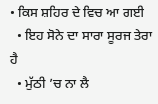• ਕਿਸ ਸ਼ਹਿਰ ਦੇ ਵਿਚ ਆ ਗਈ
  • ਇਹ ਸੋਨੇ ਦਾ ਸਾਰਾ ਸੂਰਜ ਤੇਰਾ ਹੈ
  • ਮੁੱਠੀ ’ਚ ਨਾ ਲੈ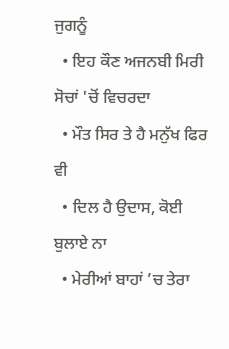ਜੁਗਨੂੰ
  • ਇਹ ਕੌਣ ਅਜਨਬੀ ਮਿਰੀ ਸੋਚਾਂ 'ਚੋਂ ਵਿਚਰਦਾ
  • ਮੌਤ ਸਿਰ ਤੇ ਹੈ ਮਨੁੱਖ ਫਿਰ ਵੀ
  • ਦਿਲ ਹੈ ਉਦਾਸ, ਕੋਈ ਬੁਲਾਏ ਨਾ
  • ਮੇਰੀਆਂ ਬਾਹਾਂ ’ਚ ਤੇਰਾ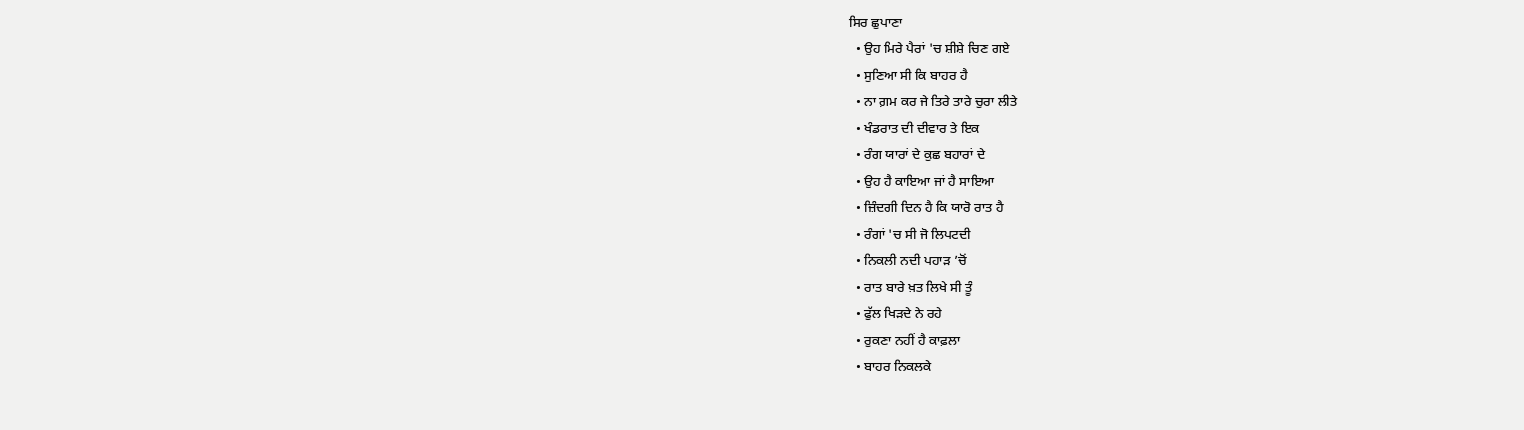ਸਿਰ ਛੁਪਾਣਾ
  • ਉਹ ਮਿਰੇ ਪੈਰਾਂ 'ਚ ਸ਼ੀਸ਼ੇ ਚਿਣ ਗਏ
  • ਸੁਣਿਆ ਸੀ ਕਿ ਬਾਹਰ ਹੈ
  • ਨਾ ਗ਼ਮ ਕਰ ਜੇ ਤਿਰੇ ਤਾਰੇ ਚੁਰਾ ਲੀਤੇ
  • ਖੰਡਰਾਤ ਦੀ ਦੀਵਾਰ ਤੇ ਇਕ
  • ਰੰਗ ਯਾਰਾਂ ਦੇ ਕੁਛ ਬਹਾਰਾਂ ਦੇ
  • ਉਹ ਹੈ ਕਾਇਆ ਜਾਂ ਹੈ ਸਾਇਆ
  • ਜ਼ਿੰਦਗੀ ਦਿਨ ਹੈ ਕਿ ਯਾਰੋ ਰਾਤ ਹੈ
  • ਰੰਗਾਂ 'ਚ ਸੀ ਜੋ ਲਿਪਟਦੀ
  • ਨਿਕਲੀ ਨਦੀ ਪਹਾੜ ’ਚੋਂ
  • ਰਾਤ ਬਾਰੇ ਖ਼ਤ ਲਿਖੇ ਸੀ ਤੂੰ
  • ਫੁੱਲ ਖਿੜਦੇ ਨੇ ਰਹੇ
  • ਰੁਕਣਾ ਨਹੀਂ ਹੈ ਕਾਫ਼ਲਾ
  • ਬਾਹਰ ਨਿਕਲਕੇ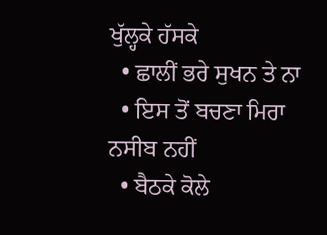ਖੁੱਲ੍ਹਕੇ ਹੱਸਕੇ
  • ਛਾਲੀਂ ਭਰੇ ਸੁਖਨ ਤੇ ਨਾ
  • ਇਸ ਤੋਂ ਬਚਣਾ ਮਿਰਾ ਨਸੀਬ ਨਹੀਂ
  • ਬੈਠਕੇ ਕੋਲੇ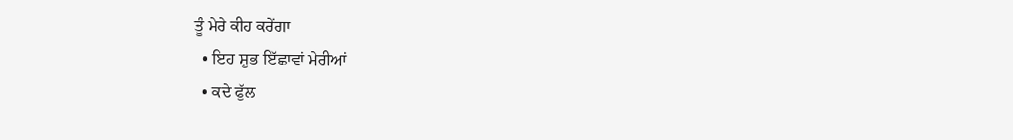ਤੂੰ ਮੇਰੇ ਕੀਹ ਕਰੇਂਗਾ
  • ਇਹ ਸ਼ੁਭ ਇੱਛਾਵਾਂ ਮੇਰੀਆਂ
  • ਕਦੇ ਫੁੱਲ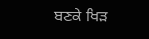ਬਣਕੇ ਖਿੜ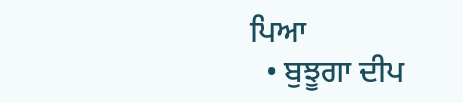ਪਿਆ
  • ਬੁਝੂਗਾ ਦੀਪ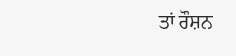ਤਾਂ ਰੌਸ਼ਨ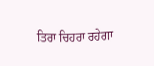ਤਿਰਾ ਚਿਹਰਾ ਰਹੇਗਾ